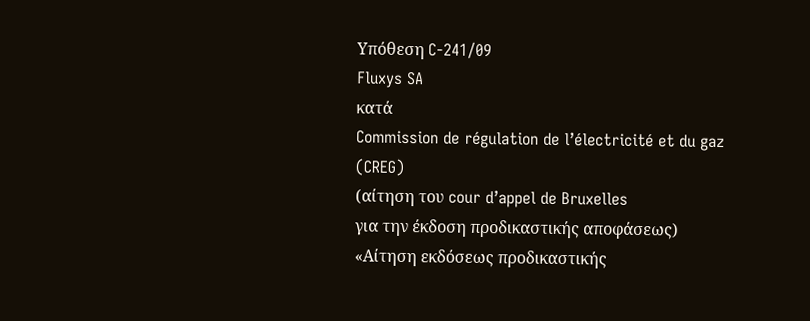Υπόθεση C-241/09
Fluxys SA
κατά
Commission de régulation de l’électricité et du gaz (CREG)
(αίτηση του cour d’appel de Bruxelles
για την έκδοση προδικαστικής αποφάσεως)
«Αίτηση εκδόσεως προδικαστικής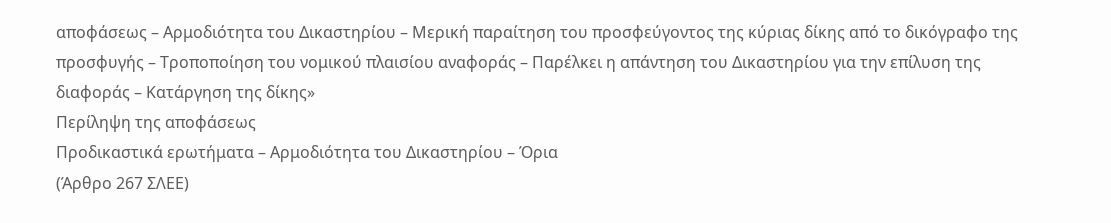αποφάσεως – Αρμοδιότητα του Δικαστηρίου – Μερική παραίτηση του προσφεύγοντος της κύριας δίκης από το δικόγραφο της προσφυγής – Τροποποίηση του νομικού πλαισίου αναφοράς – Παρέλκει η απάντηση του Δικαστηρίου για την επίλυση της διαφοράς – Κατάργηση της δίκης»
Περίληψη της αποφάσεως
Προδικαστικά ερωτήματα – Αρμοδιότητα του Δικαστηρίου – Όρια
(Άρθρο 267 ΣΛΕΕ)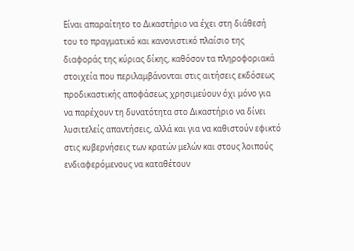Είναι απαραίτητο το Δικαστήριο να έχει στη διάθεσή του το πραγματικό και κανονιστικό πλαίσιο της διαφοράς της κύριας δίκης, καθόσον τα πληροφοριακά στοιχεία που περιλαμβάνονται στις αιτήσεις εκδόσεως προδικαστικής αποφάσεως χρησιμεύουν όχι μόνο για να παρέχουν τη δυνατότητα στο Δικαστήριο να δίνει λυσιτελείς απαντήσεις, αλλά και για να καθιστούν εφικτό στις κυβερνήσεις των κρατών μελών και στους λοιπούς ενδιαφερόμενους να καταθέτουν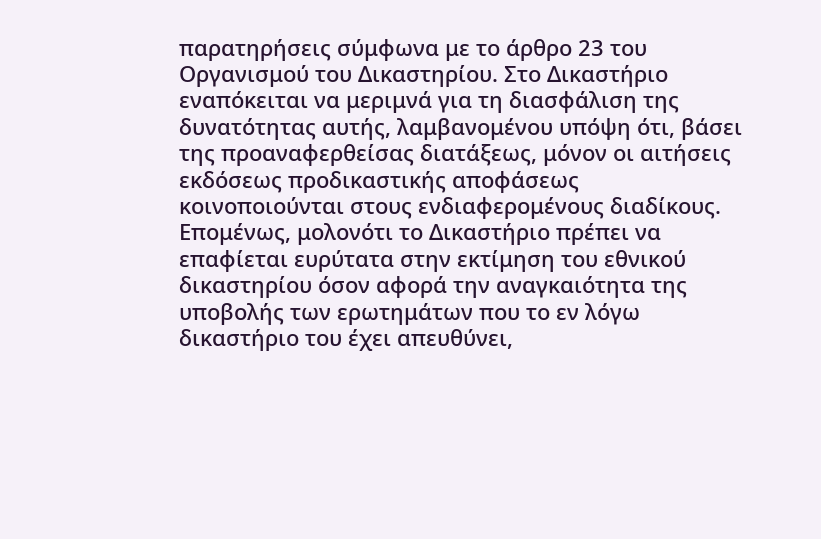παρατηρήσεις σύμφωνα με το άρθρο 23 του Οργανισμού του Δικαστηρίου. Στο Δικαστήριο εναπόκειται να μεριμνά για τη διασφάλιση της δυνατότητας αυτής, λαμβανομένου υπόψη ότι, βάσει της προαναφερθείσας διατάξεως, μόνον οι αιτήσεις εκδόσεως προδικαστικής αποφάσεως κοινοποιούνται στους ενδιαφερομένους διαδίκους. Επομένως, μολονότι το Δικαστήριο πρέπει να επαφίεται ευρύτατα στην εκτίμηση του εθνικού δικαστηρίου όσον αφορά την αναγκαιότητα της υποβολής των ερωτημάτων που το εν λόγω δικαστήριο του έχει απευθύνει,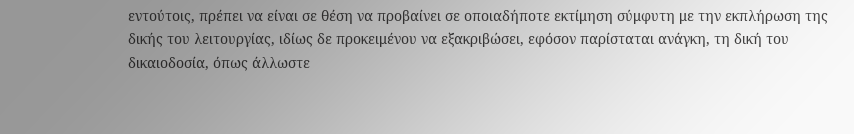εντούτοις, πρέπει να είναι σε θέση να προβαίνει σε οποιαδήποτε εκτίμηση σύμφυτη με την εκπλήρωση της δικής του λειτουργίας, ιδίως δε προκειμένου να εξακριβώσει, εφόσον παρίσταται ανάγκη, τη δική του δικαιοδοσία, όπως άλλωστε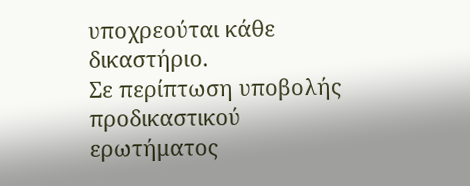υποχρεούται κάθε δικαστήριο.
Σε περίπτωση υποβολής προδικαστικού ερωτήματος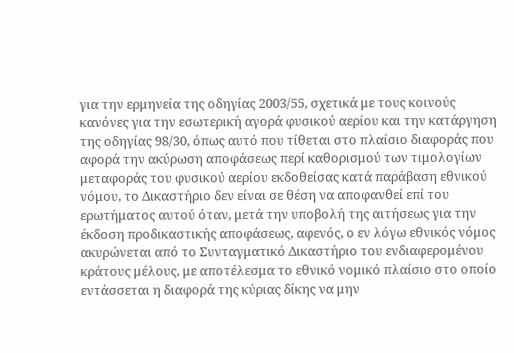για την ερμηνεία της οδηγίας 2003/55, σχετικά με τους κοινούς κανόνες για την εσωτερική αγορά φυσικού αερίου και την κατάργηση της οδηγίας 98/30, όπως αυτό που τίθεται στο πλαίσιο διαφοράς που αφορά την ακύρωση αποφάσεως περί καθορισμού των τιμολογίων μεταφοράς του φυσικού αερίου εκδοθείσας κατά παράβαση εθνικού νόμου, το Δικαστήριο δεν είναι σε θέση να αποφανθεί επί του ερωτήματος αυτού όταν, μετά την υποβολή της αιτήσεως για την έκδοση προδικαστικής αποφάσεως, αφενός, ο εν λόγω εθνικός νόμος ακυρώνεται από το Συνταγματικό Δικαστήριο του ενδιαφερομένου κράτους μέλους, με αποτέλεσμα το εθνικό νομικό πλαίσιο στο οποίο εντάσσεται η διαφορά της κύριας δίκης να μην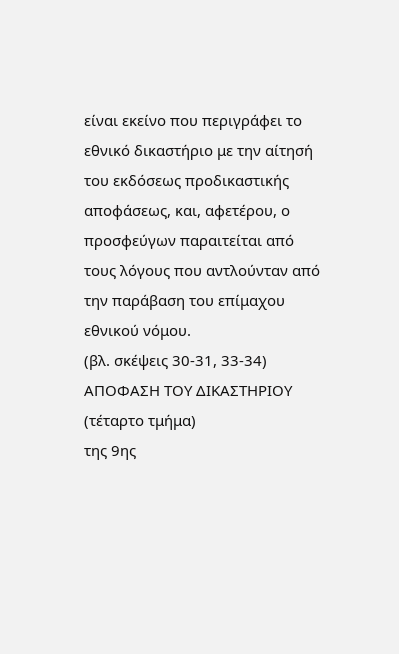είναι εκείνο που περιγράφει το εθνικό δικαστήριο με την αίτησή του εκδόσεως προδικαστικής αποφάσεως, και, αφετέρου, ο προσφεύγων παραιτείται από τους λόγους που αντλούνταν από την παράβαση του επίμαχου εθνικού νόμου.
(βλ. σκέψεις 30-31, 33-34)
ΑΠΟΦΑΣΗ ΤΟΥ ΔΙΚΑΣΤΗΡΙΟΥ (τέταρτο τμήμα)
της 9ης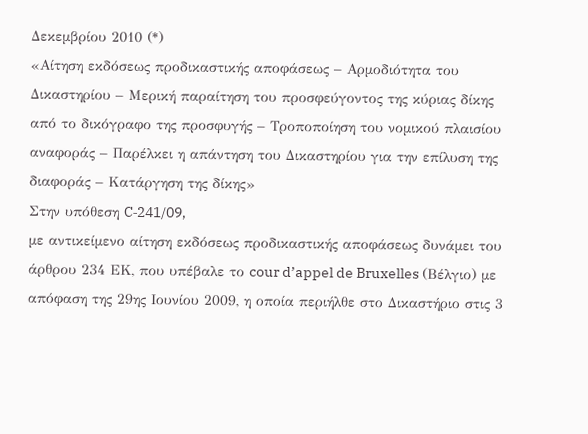Δεκεμβρίου 2010 (*)
«Αίτηση εκδόσεως προδικαστικής αποφάσεως – Αρμοδιότητα του Δικαστηρίου – Μερική παραίτηση του προσφεύγοντος της κύριας δίκης από το δικόγραφο της προσφυγής – Τροποποίηση του νομικού πλαισίου αναφοράς – Παρέλκει η απάντηση του Δικαστηρίου για την επίλυση της διαφοράς – Κατάργηση της δίκης»
Στην υπόθεση C‑241/09,
με αντικείμενο αίτηση εκδόσεως προδικαστικής αποφάσεως δυνάμει του άρθρου 234 ΕΚ, που υπέβαλε το cour d’appel de Bruxelles (Βέλγιο) με απόφαση της 29ης Ιουνίου 2009, η οποία περιήλθε στο Δικαστήριο στις 3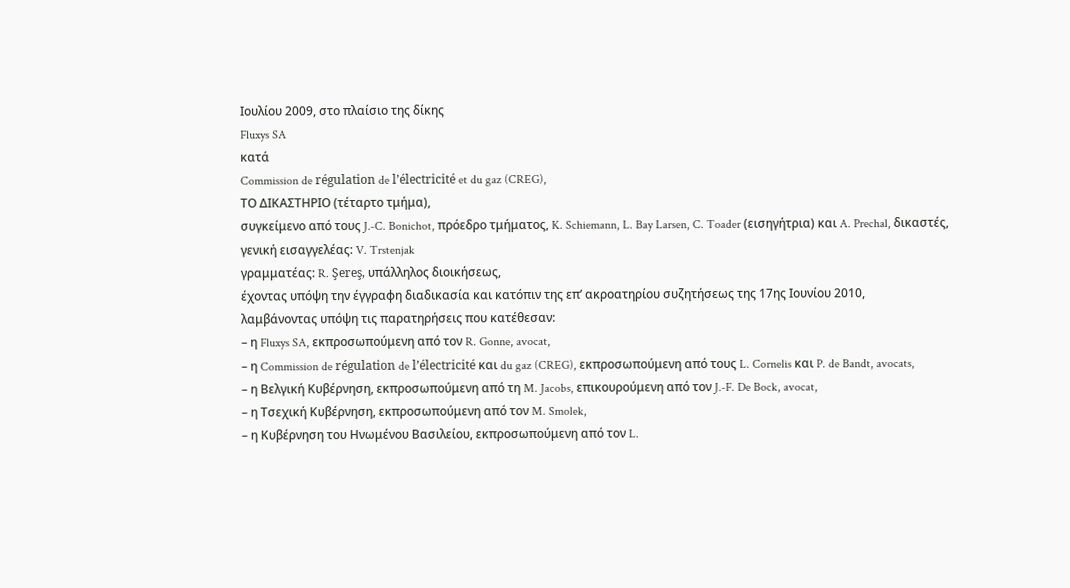Ιουλίου 2009, στο πλαίσιο της δίκης
Fluxys SA
κατά
Commission de régulation de l’électricité et du gaz (CREG),
ΤΟ ΔΙΚΑΣΤΗΡΙΟ (τέταρτο τμήμα),
συγκείμενο από τους J.‑C. Bonichot, πρόεδρο τμήματος, K. Schiemann, L. Bay Larsen, C. Toader (εισηγήτρια) και A. Prechal, δικαστές,
γενική εισαγγελέας: V. Trstenjak
γραμματέας: R. Şereş, υπάλληλος διοικήσεως,
έχοντας υπόψη την έγγραφη διαδικασία και κατόπιν της επ’ ακροατηρίου συζητήσεως της 17ης Ιουνίου 2010,
λαμβάνοντας υπόψη τις παρατηρήσεις που κατέθεσαν:
– η Fluxys SA, εκπροσωπούμενη από τον R. Gonne, avocat,
– η Commission de régulation de l’électricité και du gaz (CREG), εκπροσωπούμενη από τους L. Cornelis και P. de Bandt, avocats,
– η Βελγική Κυβέρνηση, εκπροσωπούμενη από τη M. Jacobs, επικουρούμενη από τον J.‑F. De Bock, avocat,
– η Τσεχική Κυβέρνηση, εκπροσωπούμενη από τον M. Smolek,
– η Κυβέρνηση του Ηνωμένου Βασιλείου, εκπροσωπούμενη από τον L.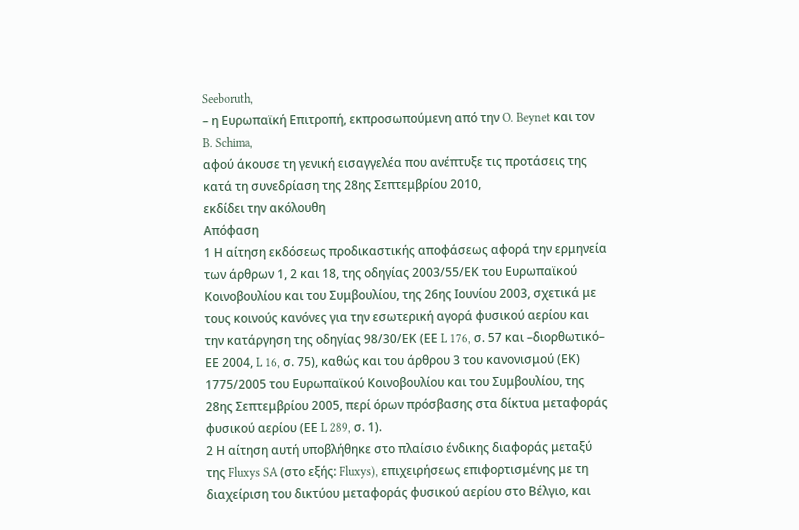Seeboruth,
– η Ευρωπαϊκή Επιτροπή, εκπροσωπούμενη από την O. Beynet και τον B. Schima,
αφού άκουσε τη γενική εισαγγελέα που ανέπτυξε τις προτάσεις της κατά τη συνεδρίαση της 28ης Σεπτεμβρίου 2010,
εκδίδει την ακόλουθη
Απόφαση
1 Η αίτηση εκδόσεως προδικαστικής αποφάσεως αφορά την ερμηνεία των άρθρων 1, 2 και 18, της οδηγίας 2003/55/ΕΚ του Ευρωπαϊκού Κοινοβουλίου και του Συμβουλίου, της 26ης Ιουνίου 2003, σχετικά με τους κοινούς κανόνες για την εσωτερική αγορά φυσικού αερίου και την κατάργηση της οδηγίας 98/30/ΕΚ (ΕΕ L 176, σ. 57 και –διορθωτικό– ΕΕ 2004, L 16, σ. 75), καθώς και του άρθρου 3 του κανονισμού (ΕΚ) 1775/2005 του Ευρωπαϊκού Κοινοβουλίου και του Συμβουλίου, της 28ης Σεπτεμβρίου 2005, περί όρων πρόσβασης στα δίκτυα μεταφοράς φυσικού αερίου (ΕΕ L 289, σ. 1).
2 Η αίτηση αυτή υποβλήθηκε στο πλαίσιο ένδικης διαφοράς μεταξύ της Fluxys SA (στο εξής: Fluxys), επιχειρήσεως επιφορτισμένης με τη διαχείριση του δικτύου μεταφοράς φυσικού αερίου στο Βέλγιο, και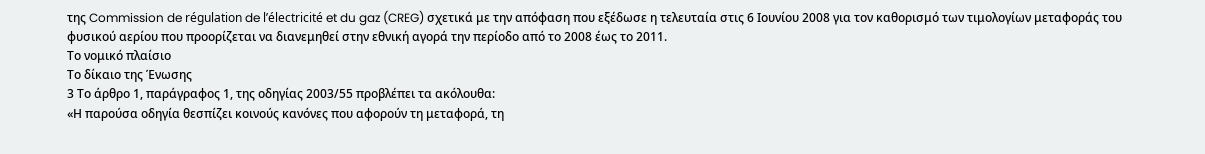της Commission de régulation de l’électricité et du gaz (CREG) σχετικά με την απόφαση που εξέδωσε η τελευταία στις 6 Ιουνίου 2008 για τον καθορισμό των τιμολογίων μεταφοράς του φυσικού αερίου που προορίζεται να διανεμηθεί στην εθνική αγορά την περίοδο από το 2008 έως το 2011.
Το νομικό πλαίσιο
Το δίκαιο της Ένωσης
3 Το άρθρο 1, παράγραφος 1, της οδηγίας 2003/55 προβλέπει τα ακόλουθα:
«Η παρούσα οδηγία θεσπίζει κοινούς κανόνες που αφορούν τη μεταφορά, τη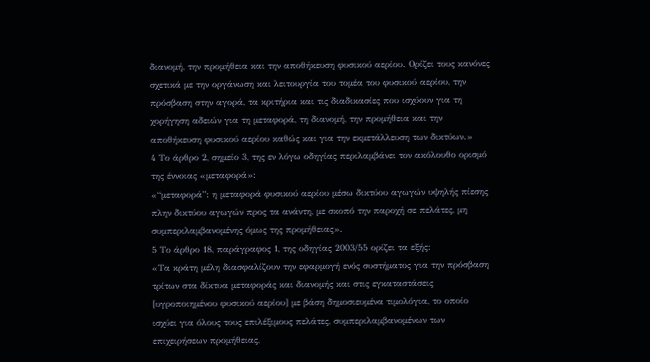διανομή, την προμήθεια και την αποθήκευση φυσικού αερίου. Ορίζει τους κανόνες σχετικά με την οργάνωση και λειτουργία του τομέα του φυσικού αερίου, την πρόσβαση στην αγορά, τα κριτήρια και τις διαδικασίες που ισχύουν για τη χορήγηση αδειών για τη μεταφορά, τη διανομή, την προμήθεια και την αποθήκευση φυσικού αερίου καθώς και για την εκμετάλλευση των δικτύων.»
4 Το άρθρο 2, σημείο 3, της εν λόγω οδηγίας περιλαμβάνει τον ακόλουθο ορισμό της έννοιας «μεταφορά»:
«“μεταφορά”: η μεταφορά φυσικού αερίου μέσω δικτύου αγωγών υψηλής πίεσης πλην δικτύου αγωγών προς τα ανάντη, με σκοπό την παροχή σε πελάτες, μη συμπεριλαμβανομένης όμως της προμήθειας».
5 Το άρθρο 18, παράγραφος 1, της οδηγίας 2003/55 ορίζει τα εξής:
«Τα κράτη μέλη διασφαλίζουν την εφαρμογή ενός συστήματος για την πρόσβαση τρίτων στα δίκτυα μεταφοράς και διανομής και στις εγκαταστάσεις [υγροποιημένου φυσικού αερίου] με βάση δημοσιευμένα τιμολόγια, το οποίο ισχύει για όλους τους επιλέξιμους πελάτες, συμπεριλαμβανομένων των επιχειρήσεων προμήθειας,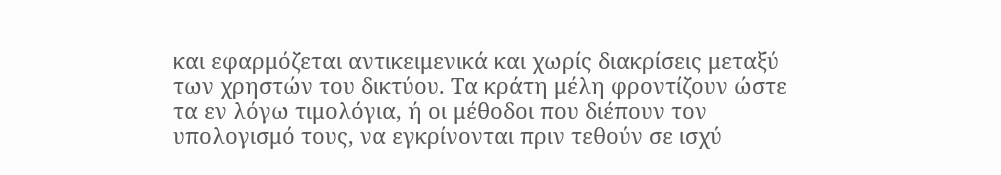και εφαρμόζεται αντικειμενικά και χωρίς διακρίσεις μεταξύ των χρηστών του δικτύου. Τα κράτη μέλη φροντίζουν ώστε τα εν λόγω τιμολόγια, ή οι μέθοδοι που διέπουν τον υπολογισμό τους, να εγκρίνονται πριν τεθούν σε ισχύ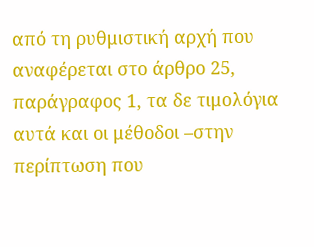από τη ρυθμιστική αρχή που αναφέρεται στο άρθρο 25, παράγραφος 1, τα δε τιμολόγια αυτά και οι μέθοδοι –στην περίπτωση που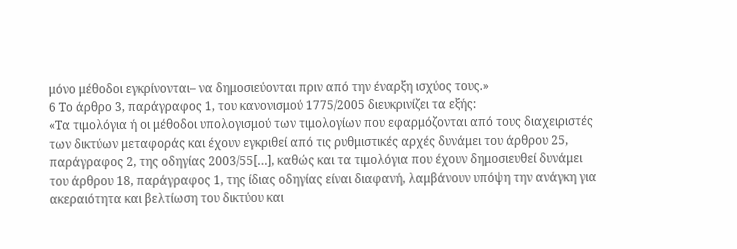μόνο μέθοδοι εγκρίνονται– να δημοσιεύονται πριν από την έναρξη ισχύος τους.»
6 Το άρθρο 3, παράγραφος 1, του κανονισμού 1775/2005 διευκρινίζει τα εξής:
«Τα τιμολόγια ή οι μέθοδοι υπολογισμού των τιμολογίων που εφαρμόζονται από τους διαχειριστές των δικτύων μεταφοράς και έχουν εγκριθεί από τις ρυθμιστικές αρχές δυνάμει του άρθρου 25, παράγραφος 2, της οδηγίας 2003/55[…], καθώς και τα τιμολόγια που έχουν δημοσιευθεί δυνάμει του άρθρου 18, παράγραφος 1, της ίδιας οδηγίας είναι διαφανή, λαμβάνουν υπόψη την ανάγκη για ακεραιότητα και βελτίωση του δικτύου και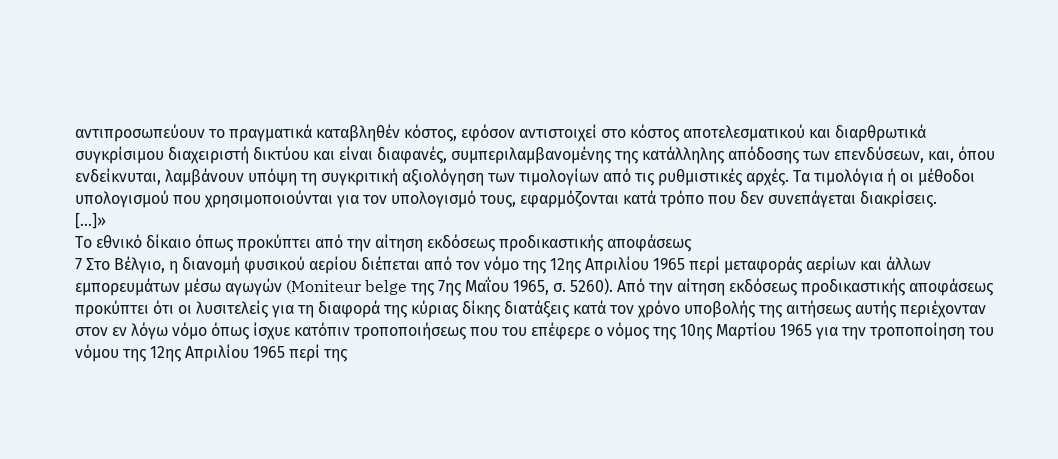αντιπροσωπεύουν το πραγματικά καταβληθέν κόστος, εφόσον αντιστοιχεί στο κόστος αποτελεσματικού και διαρθρωτικά συγκρίσιμου διαχειριστή δικτύου και είναι διαφανές, συμπεριλαμβανομένης της κατάλληλης απόδοσης των επενδύσεων, και, όπου ενδείκνυται, λαμβάνουν υπόψη τη συγκριτική αξιολόγηση των τιμολογίων από τις ρυθμιστικές αρχές. Τα τιμολόγια ή οι μέθοδοι υπολογισμού που χρησιμοποιούνται για τον υπολογισμό τους, εφαρμόζονται κατά τρόπο που δεν συνεπάγεται διακρίσεις.
[...]»
Το εθνικό δίκαιο όπως προκύπτει από την αίτηση εκδόσεως προδικαστικής αποφάσεως
7 Στο Βέλγιο, η διανομή φυσικού αερίου διέπεται από τον νόμο της 12ης Απριλίου 1965 περί μεταφοράς αερίων και άλλων εμπορευμάτων μέσω αγωγών (Moniteur belge της 7ης Μαΐου 1965, σ. 5260). Από την αίτηση εκδόσεως προδικαστικής αποφάσεως προκύπτει ότι οι λυσιτελείς για τη διαφορά της κύριας δίκης διατάξεις κατά τον χρόνο υποβολής της αιτήσεως αυτής περιέχονταν στον εν λόγω νόμο όπως ίσχυε κατόπιν τροποποιήσεως που του επέφερε ο νόμος της 10ης Μαρτίου 1965 για την τροποποίηση του νόμου της 12ης Απριλίου 1965 περί της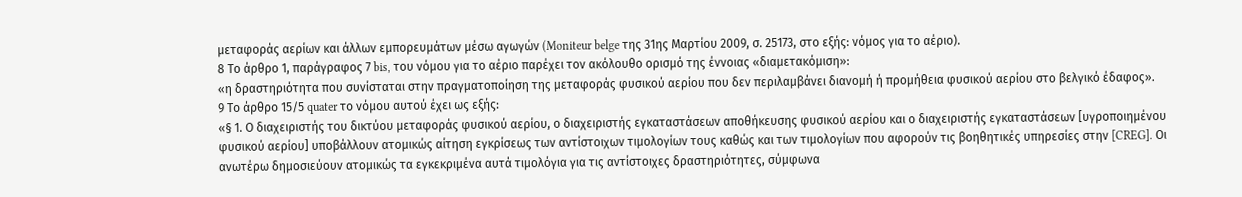μεταφοράς αερίων και άλλων εμπορευμάτων μέσω αγωγών (Moniteur belge της 31ης Μαρτίου 2009, σ. 25173, στο εξής: νόμος για το αέριο).
8 Το άρθρο 1, παράγραφος 7 bis, του νόμου για το αέριο παρέχει τον ακόλουθο ορισμό της έννοιας «διαμετακόμιση»:
«η δραστηριότητα που συνίσταται στην πραγματοποίηση της μεταφοράς φυσικού αερίου που δεν περιλαμβάνει διανομή ή προμήθεια φυσικού αερίου στο βελγικό έδαφος».
9 Το άρθρο 15/5 quater το νόμου αυτού έχει ως εξής:
«§ 1. Ο διαχειριστής του δικτύου μεταφοράς φυσικού αερίου, ο διαχειριστής εγκαταστάσεων αποθήκευσης φυσικού αερίου και ο διαχειριστής εγκαταστάσεων [υγροποιημένου φυσικού αερίου] υποβάλλουν ατομικώς αίτηση εγκρίσεως των αντίστοιχων τιμολογίων τους καθώς και των τιμολογίων που αφορούν τις βοηθητικές υπηρεσίες στην [CREG]. Οι ανωτέρω δημοσιεύουν ατομικώς τα εγκεκριμένα αυτά τιμολόγια για τις αντίστοιχες δραστηριότητες, σύμφωνα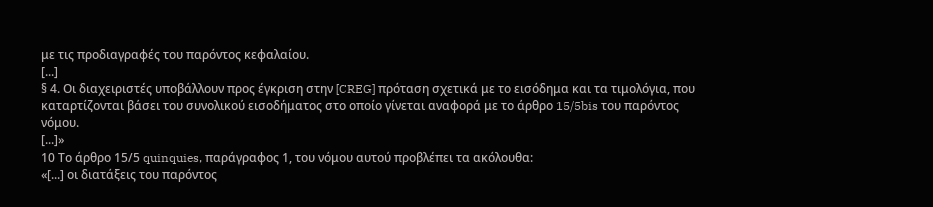με τις προδιαγραφές του παρόντος κεφαλαίου.
[...]
§ 4. Οι διαχειριστές υποβάλλουν προς έγκριση στην [CREG] πρόταση σχετικά με το εισόδημα και τα τιμολόγια, που καταρτίζονται βάσει του συνολικού εισοδήματος στο οποίο γίνεται αναφορά με το άρθρο 15/5bis του παρόντος νόμου.
[...]»
10 Το άρθρο 15/5 quinquies, παράγραφος 1, του νόμου αυτού προβλέπει τα ακόλουθα:
«[...] οι διατάξεις του παρόντος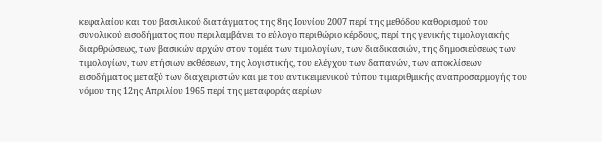κεφαλαίου και του βασιλικού διατάγματος της 8ης Ιουνίου 2007 περί της μεθόδου καθορισμού του συνολικού εισοδήματος που περιλαμβάνει το εύλογο περιθώριο κέρδους, περί της γενικής τιμολογιακής διαρθρώσεως, των βασικών αρχών στον τομέα των τιμολογίων, των διαδικασιών, της δημοσιεύσεως των τιμολογίων, των ετήσιων εκθέσεων, της λογιστικής, του ελέγχου των δαπανών, των αποκλίσεων εισοδήματος μεταξύ των διαχειριστών και με του αντικειμενικού τύπου τιμαριθμικής αναπροσαρμογής του νόμου της 12ης Απριλίου 1965 περί της μεταφοράς αερίων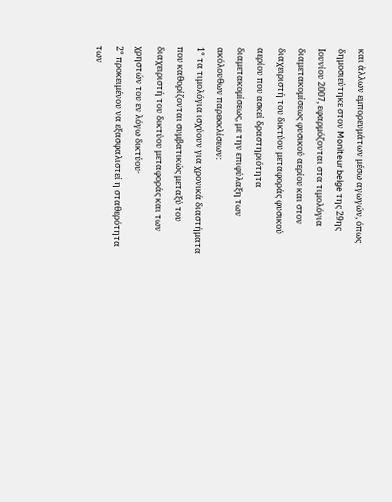και άλλων εμπορευμάτων μέσω αγωγών, όπως δημοσιεύτηκε στον Moniteur belge της 29ης Ιουνίου 2007, εφαρμόζονται στα τιμολόγια διαμετακομίσεως φυσικού αερίου και στον διαχειριστή του δικτύου μεταφοράς φυσικού αερίου που ασκεί δραστηριότητα διαμετακομίσεως, με την επιφύλαξη των ακόλουθων παρεκκλίσεων:
1° τα τιμολόγια ισχύουν για χρονικά διαστήματα που καθορίζονται συμβατικώς μεταξύ του διαχειριστή του δικτύου μεταφοράς και των χρηστών του εν λόγω δικτύου·
2° προκειμένου να εξασφαλιστεί η σταθερότητα των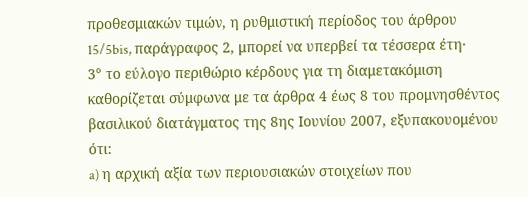προθεσμιακών τιμών, η ρυθμιστική περίοδος του άρθρου 15/5bis, παράγραφος 2, μπορεί να υπερβεί τα τέσσερα έτη·
3° το εύλογο περιθώριο κέρδους για τη διαμετακόμιση καθορίζεται σύμφωνα με τα άρθρα 4 έως 8 του προμνησθέντος βασιλικού διατάγματος της 8ης Ιουνίου 2007, εξυπακουομένου ότι:
a) η αρχική αξία των περιουσιακών στοιχείων που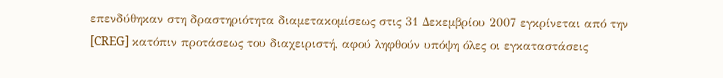επενδύθηκαν στη δραστηριότητα διαμετακομίσεως στις 31 Δεκεμβρίου 2007 εγκρίνεται από την [CREG] κατόπιν προτάσεως του διαχειριστή, αφού ληφθούν υπόψη όλες οι εγκαταστάσεις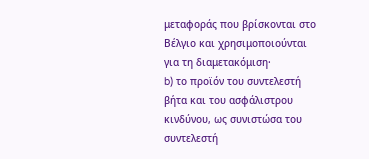μεταφοράς που βρίσκονται στο Βέλγιο και χρησιμοποιούνται για τη διαμετακόμιση·
b) το προϊόν του συντελεστή βήτα και του ασφάλιστρου κινδύνου, ως συνιστώσα του συντελεστή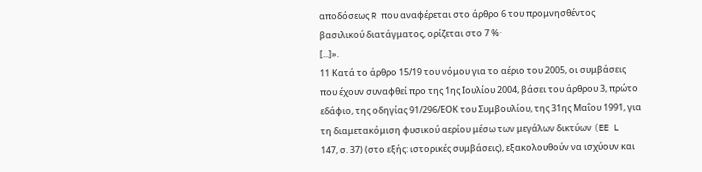αποδόσεως R που αναφέρεται στο άρθρο 6 του προμνησθέντος βασιλικού διατάγματος, ορίζεται στο 7 %·
[...]».
11 Κατά το άρθρο 15/19 του νόμου για το αέριο του 2005, οι συμβάσεις που έχουν συναφθεί προ της 1ης Ιουλίου 2004, βάσει του άρθρου 3, πρώτο εδάφιο, της οδηγίας 91/296/ΕΟΚ του Συμβουλίου, της 31ης Μαΐου 1991, για τη διαμετακόμιση φυσικού αερίου μέσω των μεγάλων δικτύων (EE L 147, σ. 37) (στο εξής: ιστορικές συμβάσεις), εξακολουθούν να ισχύουν και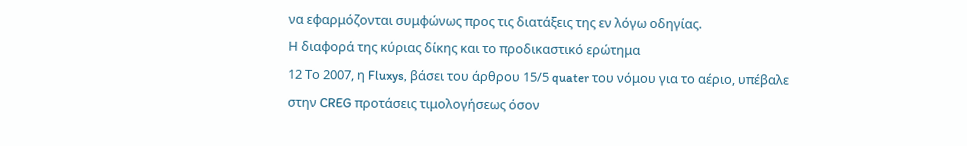να εφαρμόζονται συμφώνως προς τις διατάξεις της εν λόγω οδηγίας.
Η διαφορά της κύριας δίκης και το προδικαστικό ερώτημα
12 Το 2007, η Fluxys, βάσει του άρθρου 15/5 quater του νόμου για το αέριο, υπέβαλε στην CREG προτάσεις τιμολογήσεως όσον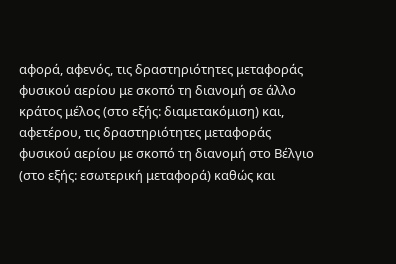αφορά, αφενός, τις δραστηριότητες μεταφοράς φυσικού αερίου με σκοπό τη διανομή σε άλλο κράτος μέλος (στο εξής: διαμετακόμιση) και, αφετέρου, τις δραστηριότητες μεταφοράς φυσικού αερίου με σκοπό τη διανομή στο Βέλγιο (στο εξής: εσωτερική μεταφορά) καθώς και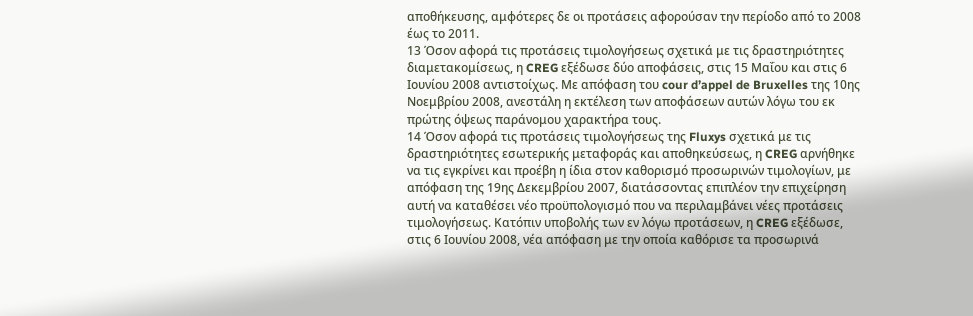αποθήκευσης, αμφότερες δε οι προτάσεις αφορούσαν την περίοδο από το 2008 έως το 2011.
13 Όσον αφορά τις προτάσεις τιμολογήσεως σχετικά με τις δραστηριότητες διαμετακομίσεως, η CREG εξέδωσε δύο αποφάσεις, στις 15 Μαΐου και στις 6 Ιουνίου 2008 αντιστοίχως. Με απόφαση του cour d’appel de Bruxelles της 10ης Νοεμβρίου 2008, ανεστάλη η εκτέλεση των αποφάσεων αυτών λόγω του εκ πρώτης όψεως παράνομου χαρακτήρα τους.
14 Όσον αφορά τις προτάσεις τιμολογήσεως της Fluxys σχετικά με τις δραστηριότητες εσωτερικής μεταφοράς και αποθηκεύσεως, η CREG αρνήθηκε να τις εγκρίνει και προέβη η ίδια στον καθορισμό προσωρινών τιμολογίων, με απόφαση της 19ης Δεκεμβρίου 2007, διατάσσοντας επιπλέον την επιχείρηση αυτή να καταθέσει νέο προϋπολογισμό που να περιλαμβάνει νέες προτάσεις τιμολογήσεως. Κατόπιν υποβολής των εν λόγω προτάσεων, η CREG εξέδωσε, στις 6 Ιουνίου 2008, νέα απόφαση με την οποία καθόρισε τα προσωρινά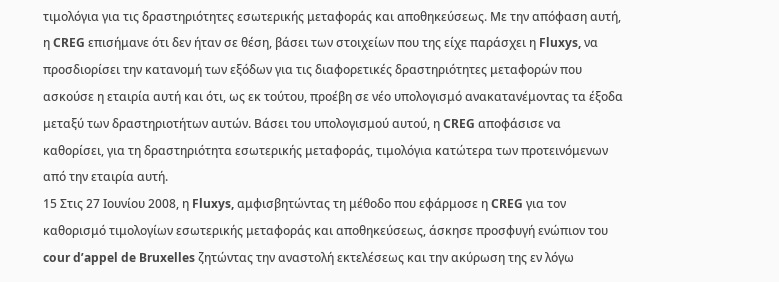τιμολόγια για τις δραστηριότητες εσωτερικής μεταφοράς και αποθηκεύσεως. Με την απόφαση αυτή, η CREG επισήμανε ότι δεν ήταν σε θέση, βάσει των στοιχείων που της είχε παράσχει η Fluxys, να προσδιορίσει την κατανομή των εξόδων για τις διαφορετικές δραστηριότητες μεταφορών που ασκούσε η εταιρία αυτή και ότι, ως εκ τούτου, προέβη σε νέο υπολογισμό ανακατανέμοντας τα έξοδα μεταξύ των δραστηριοτήτων αυτών. Βάσει του υπολογισμού αυτού, η CREG αποφάσισε να καθορίσει, για τη δραστηριότητα εσωτερικής μεταφοράς, τιμολόγια κατώτερα των προτεινόμενων από την εταιρία αυτή.
15 Στις 27 Ιουνίου 2008, η Fluxys, αμφισβητώντας τη μέθοδο που εφάρμοσε η CREG για τον καθορισμό τιμολογίων εσωτερικής μεταφοράς και αποθηκεύσεως, άσκησε προσφυγή ενώπιον του cour d’appel de Bruxelles ζητώντας την αναστολή εκτελέσεως και την ακύρωση της εν λόγω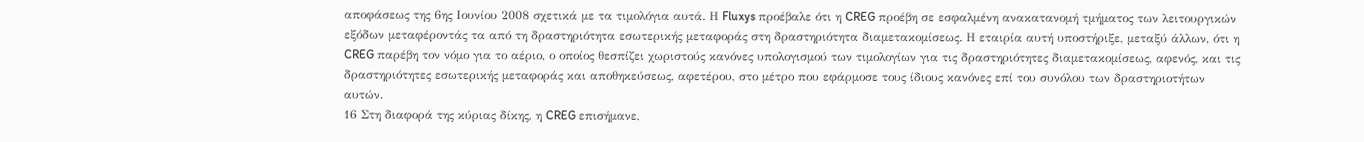αποφάσεως της 6ης Ιουνίου 2008 σχετικά με τα τιμολόγια αυτά. Η Fluxys προέβαλε ότι η CREG προέβη σε εσφαλμένη ανακατανομή τμήματος των λειτουργικών εξόδων μεταφέροντάς τα από τη δραστηριότητα εσωτερικής μεταφοράς στη δραστηριότητα διαμετακομίσεως. Η εταιρία αυτή υποστήριξε, μεταξύ άλλων, ότι η CREG παρέβη τον νόμο για το αέριο, ο οποίος θεσπίζει χωριστούς κανόνες υπολογισμού των τιμολογίων για τις δραστηριότητες διαμετακομίσεως, αφενός, και τις δραστηριότητες εσωτερικής μεταφοράς και αποθηκεύσεως, αφετέρου, στο μέτρο που εφάρμοσε τους ίδιους κανόνες επί του συνόλου των δραστηριοτήτων αυτών.
16 Στη διαφορά της κύριας δίκης, η CREG επισήμανε,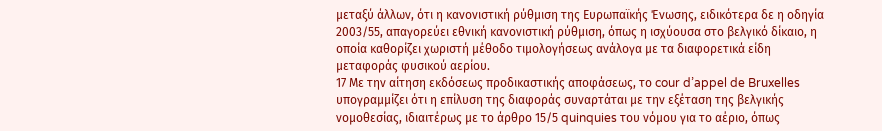μεταξύ άλλων, ότι η κανονιστική ρύθμιση της Ευρωπαϊκής Ένωσης, ειδικότερα δε η οδηγία 2003/55, απαγορεύει εθνική κανονιστική ρύθμιση, όπως η ισχύουσα στο βελγικό δίκαιο, η οποία καθορίζει χωριστή μέθοδο τιμολογήσεως ανάλογα με τα διαφορετικά είδη μεταφοράς φυσικού αερίου.
17 Με την αίτηση εκδόσεως προδικαστικής αποφάσεως, το cour d’appel de Bruxelles υπογραμμίζει ότι η επίλυση της διαφοράς συναρτάται με την εξέταση της βελγικής νομοθεσίας, ιδιαιτέρως με το άρθρο 15/5 quinquies του νόμου για το αέριο, όπως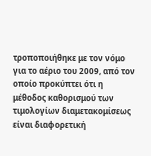τροποποιήθηκε με τον νόμο για το αέριο του 2009, από τον οποίο προκύπτει ότι η μέθοδος καθορισμού των τιμολογίων διαμετακομίσεως είναι διαφορετική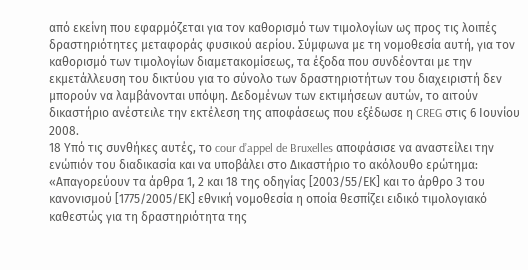από εκείνη που εφαρμόζεται για τον καθορισμό των τιμολογίων ως προς τις λοιπές δραστηριότητες μεταφοράς φυσικού αερίου. Σύμφωνα με τη νομοθεσία αυτή, για τον καθορισμό των τιμολογίων διαμετακομίσεως, τα έξοδα που συνδέονται με την εκμετάλλευση του δικτύου για το σύνολο των δραστηριοτήτων του διαχειριστή δεν μπορούν να λαμβάνονται υπόψη. Δεδομένων των εκτιμήσεων αυτών, το αιτούν δικαστήριο ανέστειλε την εκτέλεση της αποφάσεως που εξέδωσε η CREG στις 6 Ιουνίου 2008.
18 Υπό τις συνθήκες αυτές, το cour d’appel de Bruxelles αποφάσισε να αναστείλει την ενώπιόν του διαδικασία και να υποβάλει στο Δικαστήριο το ακόλουθο ερώτημα:
«Απαγορεύουν τα άρθρα 1, 2 και 18 της οδηγίας [2003/55/ΕΚ] και το άρθρο 3 του κανονισμού [1775/2005/ΕΚ] εθνική νομοθεσία η οποία θεσπίζει ειδικό τιμολογιακό καθεστώς για τη δραστηριότητα της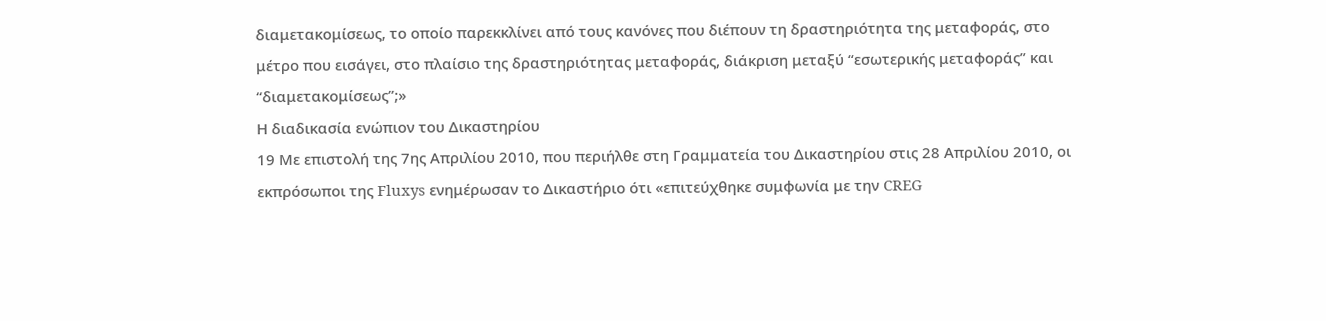διαμετακομίσεως, το οποίο παρεκκλίνει από τους κανόνες που διέπουν τη δραστηριότητα της μεταφοράς, στο μέτρο που εισάγει, στο πλαίσιο της δραστηριότητας μεταφοράς, διάκριση μεταξύ “εσωτερικής μεταφοράς” και “διαμετακομίσεως”;»
Η διαδικασία ενώπιον του Δικαστηρίου
19 Με επιστολή της 7ης Απριλίου 2010, που περιήλθε στη Γραμματεία του Δικαστηρίου στις 28 Απριλίου 2010, οι εκπρόσωποι της Fluxys ενημέρωσαν το Δικαστήριο ότι «επιτεύχθηκε συμφωνία με την CREG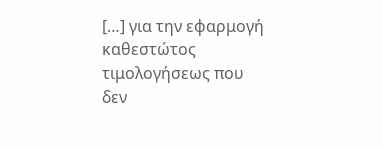[…] για την εφαρμογή καθεστώτος τιμολογήσεως που δεν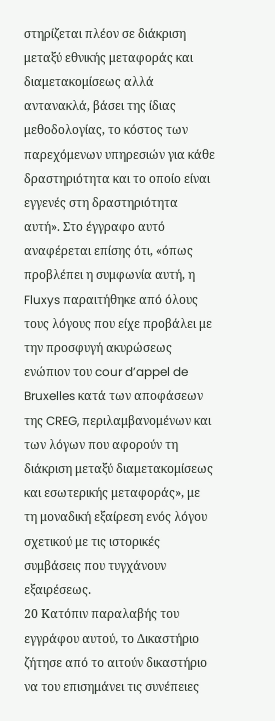στηρίζεται πλέον σε διάκριση μεταξύ εθνικής μεταφοράς και διαμετακομίσεως αλλά αντανακλά, βάσει της ίδιας μεθοδολογίας, το κόστος των παρεχόμενων υπηρεσιών για κάθε δραστηριότητα και το οποίο είναι εγγενές στη δραστηριότητα αυτή». Στο έγγραφο αυτό αναφέρεται επίσης ότι, «όπως προβλέπει η συμφωνία αυτή, η Fluxys παραιτήθηκε από όλους τους λόγους που είχε προβάλει με την προσφυγή ακυρώσεως ενώπιον του cour d’appel de Bruxelles κατά των αποφάσεων της CREG, περιλαμβανομένων και των λόγων που αφορούν τη διάκριση μεταξύ διαμετακομίσεως και εσωτερικής μεταφοράς», με τη μοναδική εξαίρεση ενός λόγου σχετικού με τις ιστορικές συμβάσεις που τυγχάνουν εξαιρέσεως.
20 Κατόπιν παραλαβής του εγγράφου αυτού, το Δικαστήριο ζήτησε από το αιτούν δικαστήριο να του επισημάνει τις συνέπειες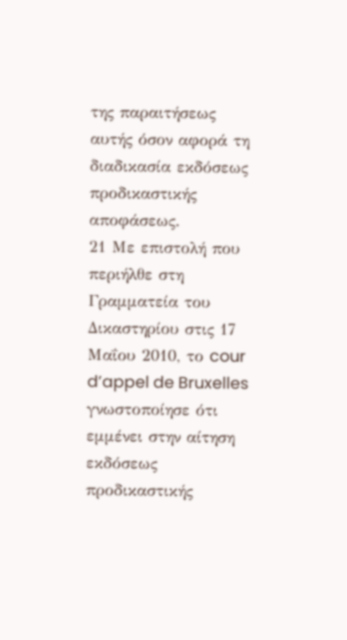της παραιτήσεως αυτής όσον αφορά τη διαδικασία εκδόσεως προδικαστικής αποφάσεως.
21 Με επιστολή που περιήλθε στη Γραμματεία του Δικαστηρίου στις 17 Μαΐου 2010, το cour d’appel de Bruxelles γνωστοποίησε ότι εμμένει στην αίτηση εκδόσεως προδικαστικής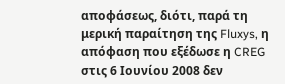αποφάσεως, διότι, παρά τη μερική παραίτηση της Fluxys, η απόφαση που εξέδωσε η CREG στις 6 Ιουνίου 2008 δεν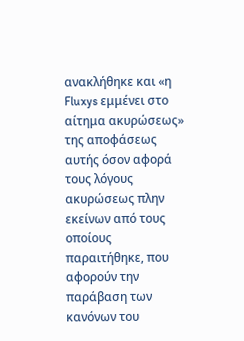ανακλήθηκε και «η Fluxys εμμένει στο αίτημα ακυρώσεως» της αποφάσεως αυτής όσον αφορά τους λόγους ακυρώσεως πλην εκείνων από τους οποίους παραιτήθηκε, που αφορούν την παράβαση των κανόνων του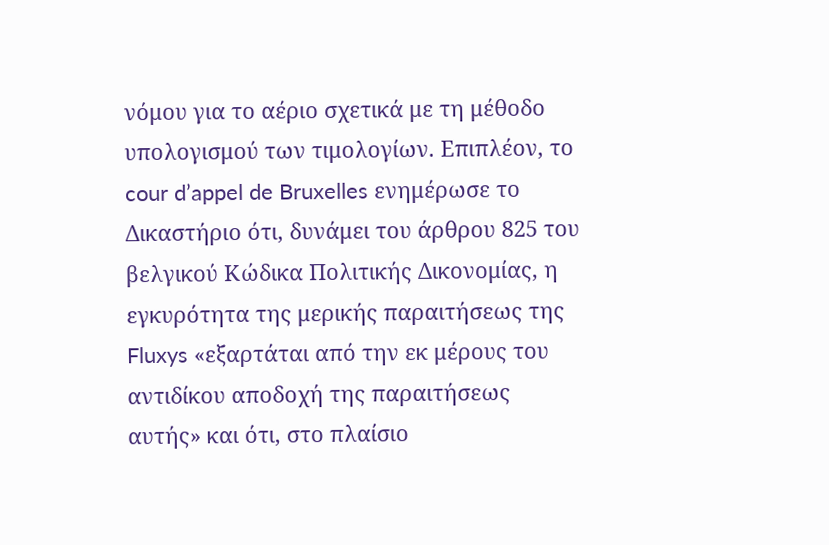νόμου για το αέριο σχετικά με τη μέθοδο υπολογισμού των τιμολογίων. Επιπλέον, το cour d’appel de Bruxelles ενημέρωσε το Δικαστήριο ότι, δυνάμει του άρθρου 825 του βελγικού Κώδικα Πολιτικής Δικονομίας, η εγκυρότητα της μερικής παραιτήσεως της Fluxys «εξαρτάται από την εκ μέρους του αντιδίκου αποδοχή της παραιτήσεως αυτής» και ότι, στο πλαίσιο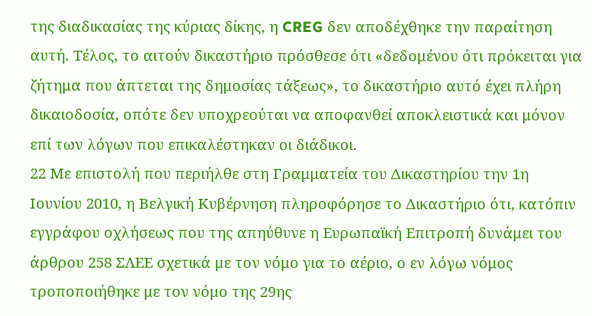της διαδικασίας της κύριας δίκης, η CREG δεν αποδέχθηκε την παραίτηση αυτή. Τέλος, το αιτούν δικαστήριο πρόσθεσε ότι «δεδομένου ότι πρόκειται για ζήτημα που άπτεται της δημοσίας τάξεως», το δικαστήριο αυτό έχει πλήρη δικαιοδοσία, οπότε δεν υποχρεούται να αποφανθεί αποκλειστικά και μόνον επί των λόγων που επικαλέστηκαν οι διάδικοι.
22 Με επιστολή που περιήλθε στη Γραμματεία του Δικαστηρίου την 1η Ιουνίου 2010, η Βελγική Κυβέρνηση πληροφόρησε το Δικαστήριο ότι, κατόπιν εγγράφου οχλήσεως που της απηύθυνε η Ευρωπαϊκή Επιτροπή δυνάμει του άρθρου 258 ΣΛΕΕ σχετικά με τον νόμο για το αέριο, ο εν λόγω νόμος τροποποιήθηκε με τον νόμο της 29ης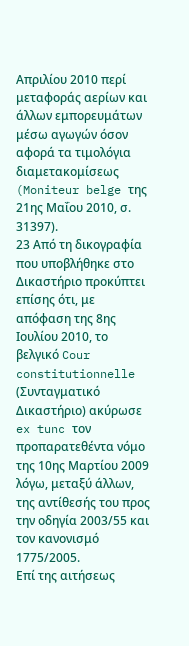Απριλίου 2010 περί μεταφοράς αερίων και άλλων εμπορευμάτων μέσω αγωγών όσον αφορά τα τιμολόγια διαμετακομίσεως (Moniteur belge της 21ης Μαΐου 2010, σ. 31397).
23 Από τη δικογραφία που υποβλήθηκε στο Δικαστήριο προκύπτει επίσης ότι, με απόφαση της 8ης Ιουλίου 2010, το βελγικό Cour constitutionnelle (Συνταγματικό Δικαστήριο) ακύρωσε ex tunc τον προπαρατεθέντα νόμο της 10ης Μαρτίου 2009 λόγω, μεταξύ άλλων, της αντίθεσής του προς την οδηγία 2003/55 και τον κανονισμό 1775/2005.
Επί της αιτήσεως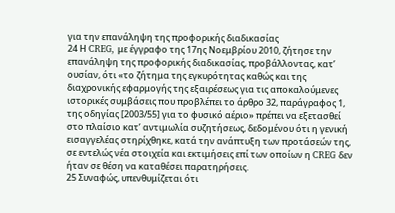για την επανάληψη της προφορικής διαδικασίας
24 Η CREG, με έγγραφο της 17ης Νοεμβρίου 2010, ζήτησε την επανάληψη της προφορικής διαδικασίας, προβάλλοντας, κατ’ ουσίαν, ότι «το ζήτημα της εγκυρότητας καθώς και της διαχρονικής εφαρμογής της εξαιρέσεως για τις αποκαλούμενες ιστορικές συμβάσεις που προβλέπει το άρθρο 32, παράγραφος 1, της οδηγίας [2003/55] για το φυσικό αέριο» πρέπει να εξετασθεί στο πλαίσιο κατ’ αντιμωλία συζητήσεως, δεδομένου ότι η γενική εισαγγελέας στηρίχθηκε, κατά την ανάπτυξη των προτάσεών της, σε εντελώς νέα στοιχεία και εκτιμήσεις επί των οποίων η CREG δεν ήταν σε θέση να καταθέσει παρατηρήσεις.
25 Συναφώς, υπενθυμίζεται ότι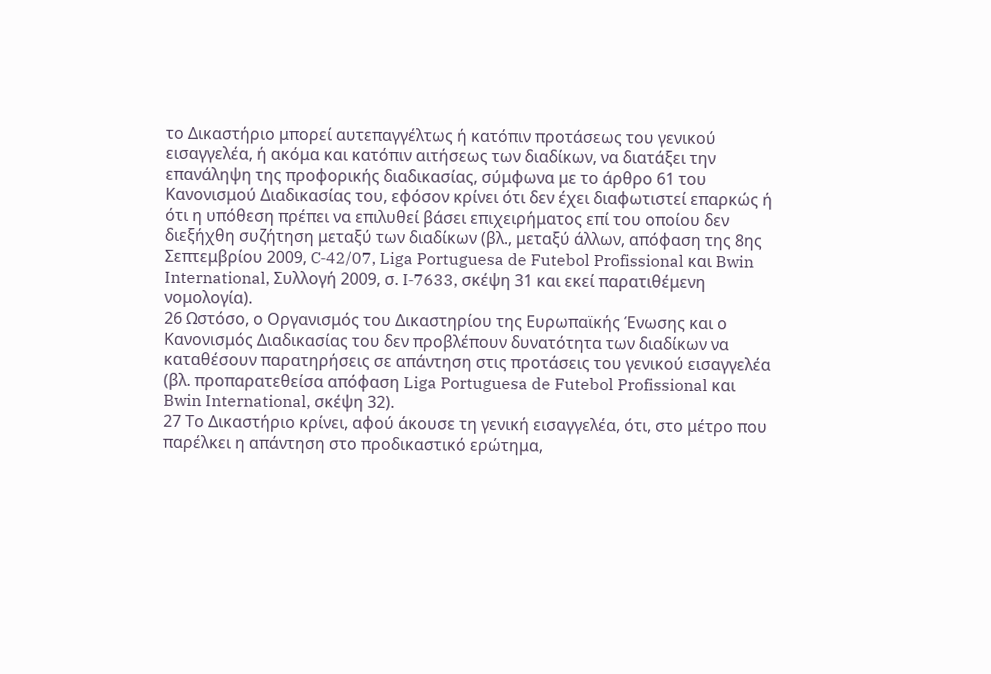το Δικαστήριο μπορεί αυτεπαγγέλτως ή κατόπιν προτάσεως του γενικού εισαγγελέα, ή ακόμα και κατόπιν αιτήσεως των διαδίκων, να διατάξει την επανάληψη της προφορικής διαδικασίας, σύμφωνα με το άρθρο 61 του Κανονισμού Διαδικασίας του, εφόσον κρίνει ότι δεν έχει διαφωτιστεί επαρκώς ή ότι η υπόθεση πρέπει να επιλυθεί βάσει επιχειρήματος επί του οποίου δεν διεξήχθη συζήτηση μεταξύ των διαδίκων (βλ., μεταξύ άλλων, απόφαση της 8ης Σεπτεμβρίου 2009, C‑42/07, Liga Portuguesa de Futebol Profissional και Bwin International, Συλλογή 2009, σ. I‑7633, σκέψη 31 και εκεί παρατιθέμενη νομολογία).
26 Ωστόσο, ο Οργανισμός του Δικαστηρίου της Ευρωπαϊκής Ένωσης και ο Κανονισμός Διαδικασίας του δεν προβλέπουν δυνατότητα των διαδίκων να καταθέσουν παρατηρήσεις σε απάντηση στις προτάσεις του γενικού εισαγγελέα (βλ. προπαρατεθείσα απόφαση Liga Portuguesa de Futebol Profissional και Bwin International, σκέψη 32).
27 Το Δικαστήριο κρίνει, αφού άκουσε τη γενική εισαγγελέα, ότι, στο μέτρο που παρέλκει η απάντηση στο προδικαστικό ερώτημα,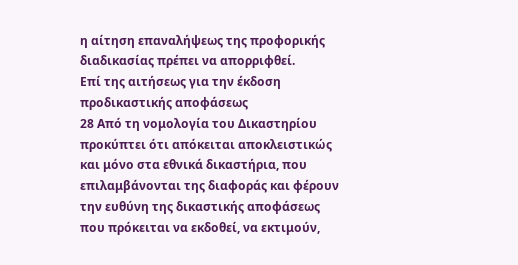η αίτηση επαναλήψεως της προφορικής διαδικασίας πρέπει να απορριφθεί.
Επί της αιτήσεως για την έκδοση προδικαστικής αποφάσεως
28 Από τη νομολογία του Δικαστηρίου προκύπτει ότι απόκειται αποκλειστικώς και μόνο στα εθνικά δικαστήρια, που επιλαμβάνονται της διαφοράς και φέρουν την ευθύνη της δικαστικής αποφάσεως που πρόκειται να εκδοθεί, να εκτιμούν,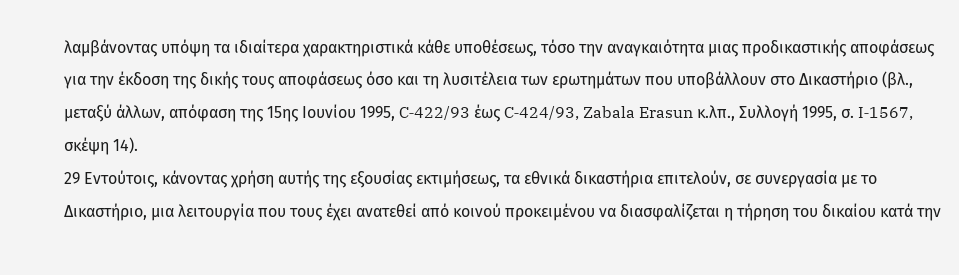λαμβάνοντας υπόψη τα ιδιαίτερα χαρακτηριστικά κάθε υποθέσεως, τόσο την αναγκαιότητα μιας προδικαστικής αποφάσεως για την έκδοση της δικής τους αποφάσεως όσο και τη λυσιτέλεια των ερωτημάτων που υποβάλλουν στο Δικαστήριο (βλ., μεταξύ άλλων, απόφαση της 15ης Ιουνίου 1995, C‑422/93 έως C‑424/93, Zabala Erasun κ.λπ., Συλλογή 1995, σ. I‑1567, σκέψη 14).
29 Εντούτοις, κάνοντας χρήση αυτής της εξουσίας εκτιμήσεως, τα εθνικά δικαστήρια επιτελούν, σε συνεργασία με το Δικαστήριο, μια λειτουργία που τους έχει ανατεθεί από κοινού προκειμένου να διασφαλίζεται η τήρηση του δικαίου κατά την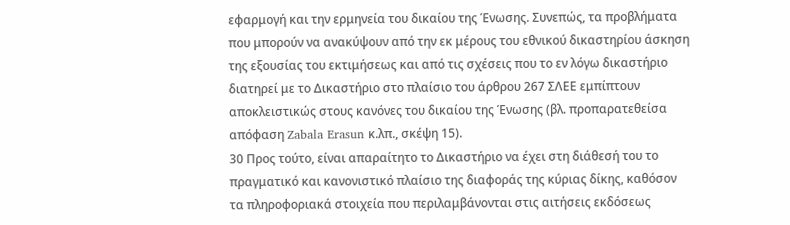εφαρμογή και την ερμηνεία του δικαίου της Ένωσης. Συνεπώς, τα προβλήματα που μπορούν να ανακύψουν από την εκ μέρους του εθνικού δικαστηρίου άσκηση της εξουσίας του εκτιμήσεως και από τις σχέσεις που το εν λόγω δικαστήριο διατηρεί με το Δικαστήριο στο πλαίσιο του άρθρου 267 ΣΛΕΕ εμπίπτουν αποκλειστικώς στους κανόνες του δικαίου της Ένωσης (βλ. προπαρατεθείσα απόφαση Zabala Erasun κ.λπ., σκέψη 15).
30 Προς τούτο, είναι απαραίτητο το Δικαστήριο να έχει στη διάθεσή του το πραγματικό και κανονιστικό πλαίσιο της διαφοράς της κύριας δίκης, καθόσον τα πληροφοριακά στοιχεία που περιλαμβάνονται στις αιτήσεις εκδόσεως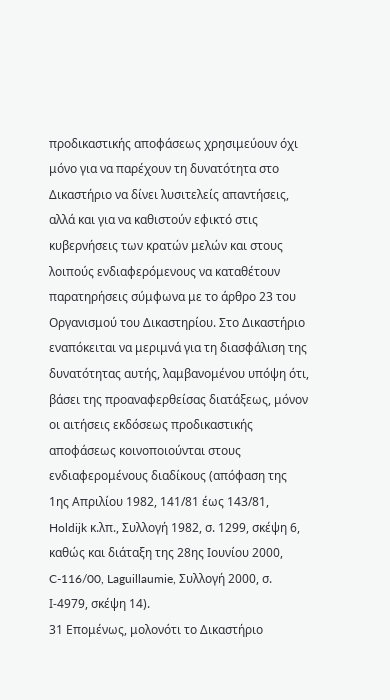προδικαστικής αποφάσεως χρησιμεύουν όχι μόνο για να παρέχουν τη δυνατότητα στο Δικαστήριο να δίνει λυσιτελείς απαντήσεις, αλλά και για να καθιστούν εφικτό στις κυβερνήσεις των κρατών μελών και στους λοιπούς ενδιαφερόμενους να καταθέτουν παρατηρήσεις σύμφωνα με το άρθρο 23 του Οργανισμού του Δικαστηρίου. Στο Δικαστήριο εναπόκειται να μεριμνά για τη διασφάλιση της δυνατότητας αυτής, λαμβανομένου υπόψη ότι, βάσει της προαναφερθείσας διατάξεως, μόνον οι αιτήσεις εκδόσεως προδικαστικής αποφάσεως κοινοποιούνται στους ενδιαφερομένους διαδίκους (απόφαση της 1ης Απριλίου 1982, 141/81 έως 143/81, Holdijk κ.λπ., Συλλογή 1982, σ. 1299, σκέψη 6, καθώς και διάταξη της 28ης Ιουνίου 2000, C-116/00, Laguillaumie, Συλλογή 2000, σ. Ι-4979, σκέψη 14).
31 Επομένως, μολονότι το Δικαστήριο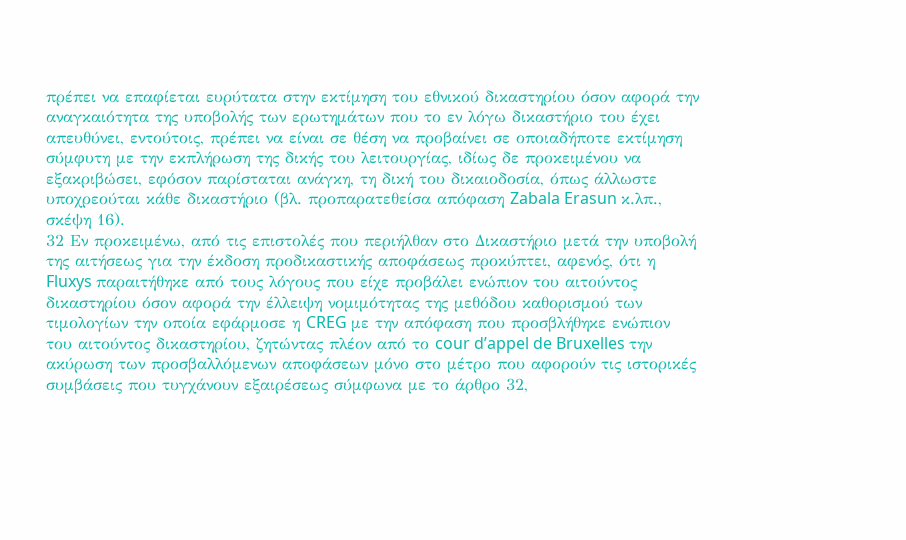πρέπει να επαφίεται ευρύτατα στην εκτίμηση του εθνικού δικαστηρίου όσον αφορά την αναγκαιότητα της υποβολής των ερωτημάτων που το εν λόγω δικαστήριο του έχει απευθύνει, εντούτοις, πρέπει να είναι σε θέση να προβαίνει σε οποιαδήποτε εκτίμηση σύμφυτη με την εκπλήρωση της δικής του λειτουργίας, ιδίως δε προκειμένου να εξακριβώσει, εφόσον παρίσταται ανάγκη, τη δική του δικαιοδοσία, όπως άλλωστε υποχρεούται κάθε δικαστήριο (βλ. προπαρατεθείσα απόφαση Zabala Erasun κ.λπ., σκέψη 16).
32 Εν προκειμένω, από τις επιστολές που περιήλθαν στο Δικαστήριο μετά την υποβολή της αιτήσεως για την έκδοση προδικαστικής αποφάσεως προκύπτει, αφενός, ότι η Fluxys παραιτήθηκε από τους λόγους που είχε προβάλει ενώπιον του αιτούντος δικαστηρίου όσον αφορά την έλλειψη νομιμότητας της μεθόδου καθορισμού των τιμολογίων την οποία εφάρμοσε η CREG με την απόφαση που προσβλήθηκε ενώπιον του αιτούντος δικαστηρίου, ζητώντας πλέον από το cour d’appel de Bruxelles την ακύρωση των προσβαλλόμενων αποφάσεων μόνο στο μέτρο που αφορούν τις ιστορικές συμβάσεις που τυγχάνουν εξαιρέσεως σύμφωνα με το άρθρο 32,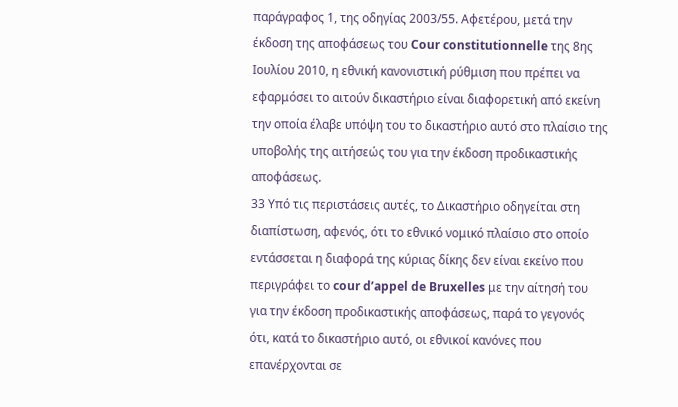παράγραφος 1, της οδηγίας 2003/55. Αφετέρου, μετά την έκδοση της αποφάσεως του Cour constitutionnelle της 8ης Ιουλίου 2010, η εθνική κανονιστική ρύθμιση που πρέπει να εφαρμόσει το αιτούν δικαστήριο είναι διαφορετική από εκείνη την οποία έλαβε υπόψη του το δικαστήριο αυτό στο πλαίσιο της υποβολής της αιτήσεώς του για την έκδοση προδικαστικής αποφάσεως.
33 Υπό τις περιστάσεις αυτές, το Δικαστήριο οδηγείται στη διαπίστωση, αφενός, ότι το εθνικό νομικό πλαίσιο στο οποίο εντάσσεται η διαφορά της κύριας δίκης δεν είναι εκείνο που περιγράφει το cour d’appel de Bruxelles με την αίτησή του για την έκδοση προδικαστικής αποφάσεως, παρά το γεγονός ότι, κατά το δικαστήριο αυτό, οι εθνικοί κανόνες που επανέρχονται σε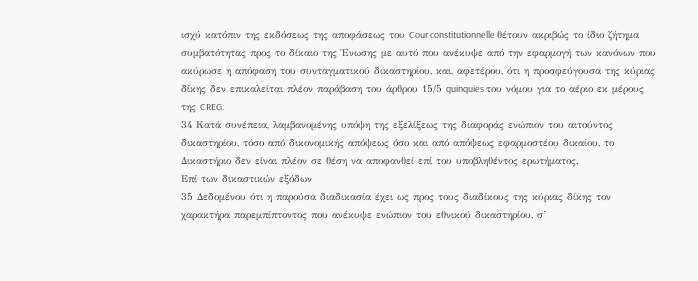ισχύ κατόπιν της εκδόσεως της αποφάσεως του Cour constitutionnelle θέτουν ακριβώς το ίδιο ζήτημα συμβατότητας προς το δίκαιο της Ένωσης με αυτό που ανέκυψε από την εφαρμογή των κανόνων που ακύρωσε η απόφαση του συνταγματικού δικαστηρίου, και, αφετέρου, ότι η προσφεύγουσα της κύριας δίκης δεν επικαλείται πλέον παράβαση του άρθρου 15/5 quinquies του νόμου για το αέριο εκ μέρους της CREG.
34 Κατά συνέπεια, λαμβανομένης υπόψη της εξελίξεως της διαφοράς ενώπιον του αιτούντος δικαστηρίου, τόσο από δικονομικής απόψεως όσο και από απόψεως εφαρμοστέου δικαίου, το Δικαστήριο δεν είναι πλέον σε θέση να αποφανθεί επί του υποβληθέντος ερωτήματος.
Επί των δικαστικών εξόδων
35 Δεδομένου ότι η παρούσα διαδικασία έχει ως προς τους διαδίκους της κύριας δίκης τον χαρακτήρα παρεμπίπτοντος που ανέκυψε ενώπιον του εθνικού δικαστηρίου, σ’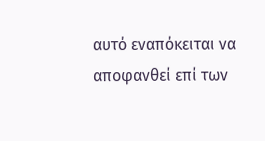αυτό εναπόκειται να αποφανθεί επί των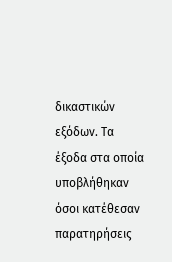δικαστικών εξόδων. Τα έξοδα στα οποία υποβλήθηκαν όσοι κατέθεσαν παρατηρήσεις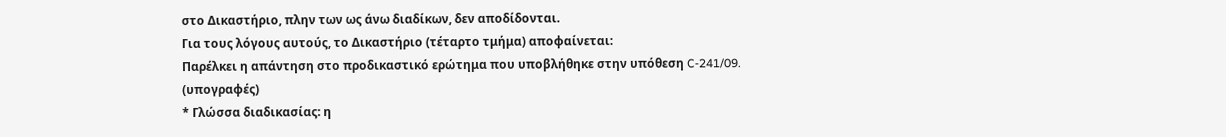στο Δικαστήριο, πλην των ως άνω διαδίκων, δεν αποδίδονται.
Για τους λόγους αυτούς, το Δικαστήριο (τέταρτο τμήμα) αποφαίνεται:
Παρέλκει η απάντηση στο προδικαστικό ερώτημα που υποβλήθηκε στην υπόθεση C‑241/09.
(υπογραφές)
* Γλώσσα διαδικασίας: η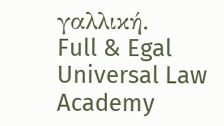γαλλική.
Full & Egal Universal Law Academy